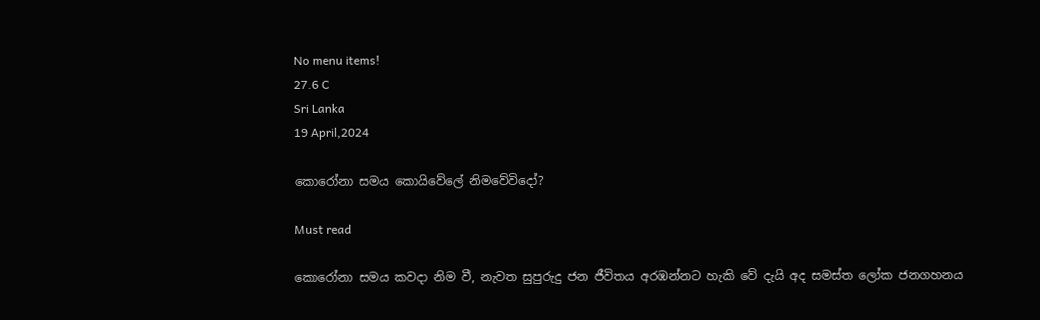No menu items!
27.6 C
Sri Lanka
19 April,2024

කොරෝනා සමය කොයිවේලේ නිමවේවිදෝ?

Must read

කොරෝනා සමය කවදා නිම වී, නැවත සුපුරුදු ජන ජීවිතය අරඹන්නට හැකි වේ දැයි අද සමස්ත ලෝක ජනගහනය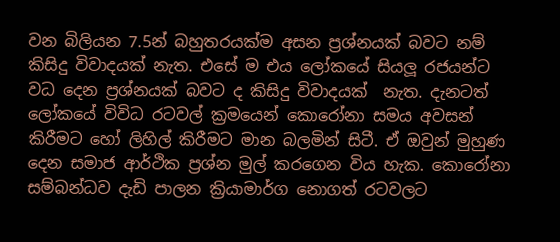වන බිලියන 7.5න් බහුතරයක්ම අසන ප්‍රශ්නයක් බවට නම් කිසිදු විවාදයක් නැත. එසේ ම එය ලෝකයේ සියලූ රජයන්ට වධ දෙන ප්‍රශ්නයක් බවට ද කිසිදු විවාදයක්  නැත. දැනටත් ලෝකයේ විවිධ රටවල් ක්‍රමයෙන් කොරෝනා සමය අවසන් කිරීමට හෝ ලිහිල් කිරීමට මාන බලමින් සිටී. ඒ ඔවුන් මුහුණ දෙන සමාජ ආර්ථික ප්‍රශ්න මුල් කරගෙන විය හැක. කොරෝනා සම්බන්ධව දැඩි පාලන ක්‍රියාමාර්ග නොගත් රටවලට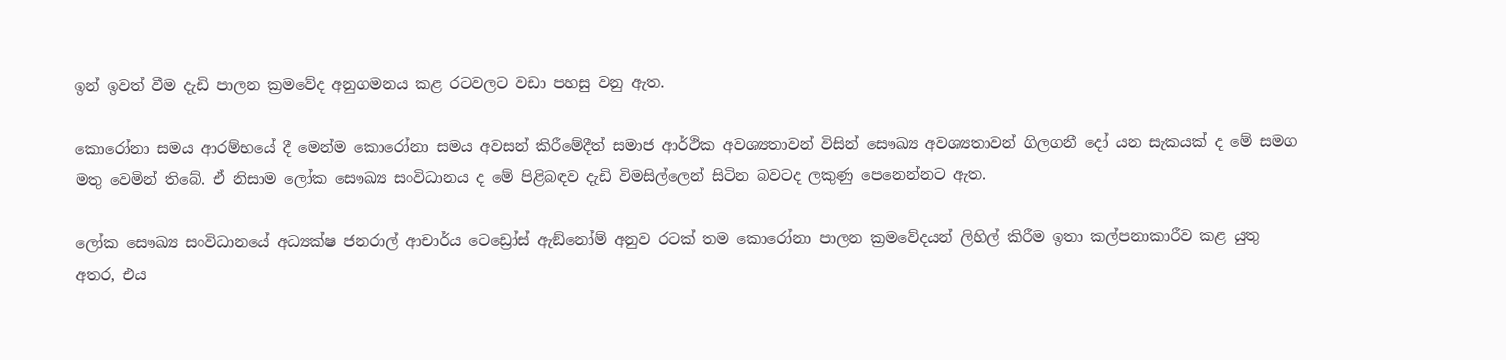ඉන් ඉවත් වීම දැඩි පාලන ක්‍රමවේද අනුගමනය කළ රටවලට වඩා පහසු වනු ඇත.

කොරෝනා සමය ආරම්භයේ දී මෙන්ම කොරෝනා සමය අවසන් කිරීමේදීත් සමාජ ආර්ථික අවශ්‍යතාවන් විසින් සෞඛ්‍ය අවශ්‍යතාවන් ගිලගනී දෝ යන සැකයක් ද මේ සමග මතු වෙමින් තිබේ. ඒ නිසාම ලෝක සෞඛ්‍ය සංවිධානය ද මේ පිළිබඳව දැඩි විමසිල්ලෙන් සිටින බවටද ලකුණු පෙනෙන්නට ඇත.

ලෝක සෞඛ්‍ය සංවිධානයේ අධ්‍යක්ෂ ජනරාල් ආචාර්ය ටෙඩ්‍රෝස් ඇඞ්නෝම් අනුව රටක් තම කොරෝනා පාලන ක්‍රමවේදයන් ලිහිල් කිරීම ඉතා කල්පනාකාරීව කළ යුතු අතර, එය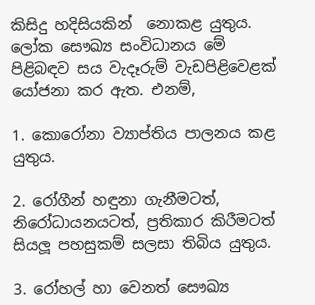කිසිදු හදිසියකින්  නොකළ යුතුය. ලෝක සෞඛ්‍ය සංවිධානය මේ පිළිබඳව සය වැදෑරුම් වැඩපිළිවෙළක් යෝජනා කර ඇත. එනම්,

1. කොරෝනා ව්‍යාප්තිය පාලනය කළ යුතුය.

2. රෝගීන් හඳුනා ගැනීමටත්, නිරෝධායනයටත්, ප්‍රතිකාර කිරීමටත් සියලූ පහසුකම් සලසා තිබිය යුතුය.

3. රෝහල් හා වෙනත් සෞඛ්‍ය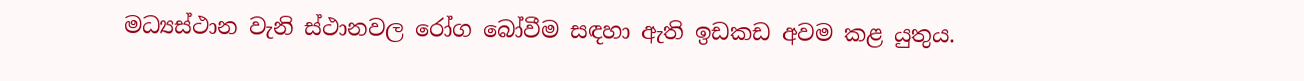මධ්‍යස්ථාන වැනි ස්ථානවල රෝග බෝවීම සඳහා ඇති ඉඩකඩ අවම කළ යුතුය.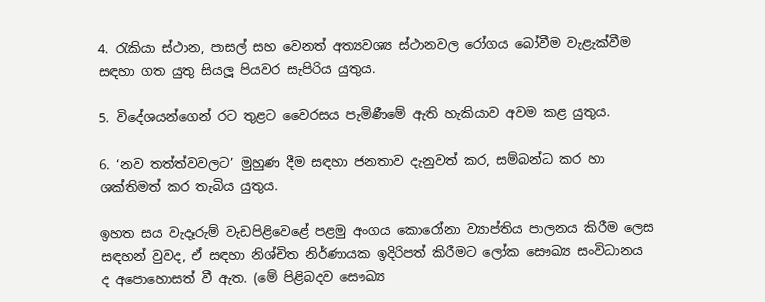4. රැකියා ස්ථාන, පාසල් සහ වෙනත් අත්‍යවශ්‍ය ස්ථානවල රෝගය බෝවීම වැළැක්වීම සඳහා ගත යුතු සියලූ පියවර සැපිරිය යුතුය.

5. විදේශයන්ගෙන් රට තුළට වෛරසය පැමිණීමේ ඇති හැකියාව අවම කළ යුතුය.

6. ‘නව තත්ත්වවලට’ මුහුණ දීම සඳහා ජනතාව දැනුවත් කර, සම්බන්ධ කර හා ශක්තිමත් කර තැබිය යුතුය.

ඉහත සය වැදෑරුම් වැඩපිළිවෙළේ පළමු අංගය කොරෝනා ව්‍යාප්තිය පාලනය කිරීම ලෙස සඳහන් වුවද, ඒ සඳහා නිශ්චිත නිර්ණායක ඉදිරිපත් කිරීමට ලෝක සෞඛ්‍ය සංවිධානය ද අපොහොසත් වී ඇත. (මේ පිළිබදව සෞඛ්‍ය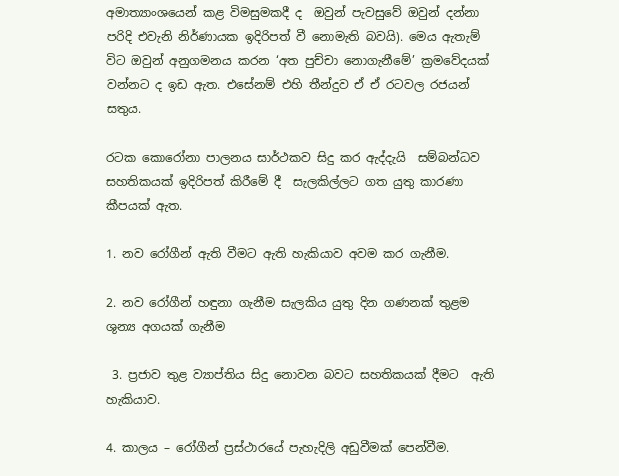අමාත්‍යාංශයෙන් කළ විමසුමකදී ද  ඔවුන් පැවසුවේ ඔවුන් දන්නා පරිදි එවැනි නිර්ණායක ඉදිරිපත් වී නොමැති බවයි). මෙය ඇතැම් විට ඔවුන් අනුගමනය කරන ‘අත පුච්චා නොගැනීමේ’ ක්‍රමවේදයක්  වන්නට ද ඉඩ ඇත. එසේනම් එහි තීන්දුව ඒ ඒ රටවල රජයන් සතුය.

රටක කොරෝනා පාලනය සාර්ථකව සිදු කර ඇද්දැයි  සම්බන්ධව සහතිකයක් ඉදිරිපත් කිරීමේ දී  සැලකිල්ලට ගත යුතු කාරණා කීපයක් ඇත.

1. නව රෝගීන් ඇති වීමට ඇති හැකියාව අවම කර ගැනීම.

2. නව රෝගීන් හඳුනා ගැනීම සැලකිය යුතු දින ගණනක් තුළම ශුන්‍ය අගයක් ගැනීම

 3. ප්‍රජාව තුළ ව්‍යාප්තිය සිදු නොවන බවට සහතිකයක් දීමට  ඇති හැකියාව.

4. කාලය – රෝගීන් ප්‍රස්ථාරයේ පැහැදිලි අඩුවීමක් පෙන්වීම.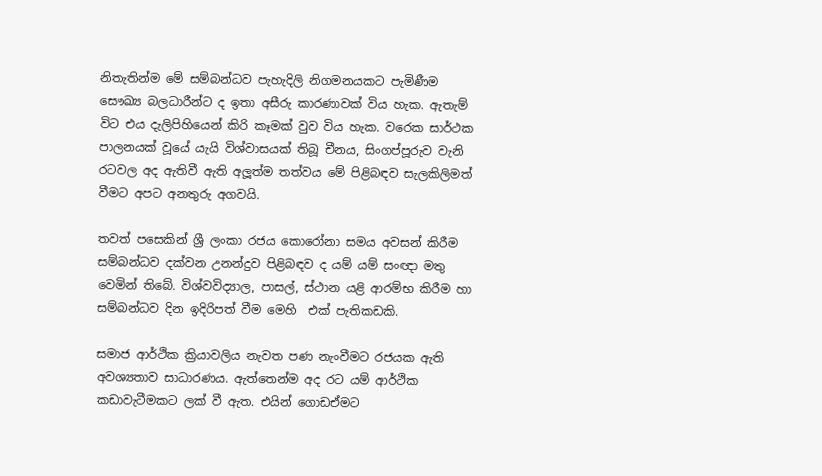නිතැතින්ම මේ සම්බන්ධව පැහැදිලි නිගමනයකට පැමිණීම සෞඛ්‍ය බලධාරීන්ට ද ඉතා අසීරු කාරණාවක් විය හැක. ඇතැම් විට එය දැලිපිහියෙන් කිරි කෑමක් වුව විය හැක. වරෙක සාර්ථක පාලනයක් වූයේ යැයි විශ්වාසයක් තිබූ චීනය, සිංගප්පූරුව වැනි රටවල අද ඇතිවී ඇති අලූත්ම තත්වය මේ පිළිබඳව සැලකිලිමත් වීමට අපට අනතුරු අගවයි.

තවත් පසෙකින් ශ්‍රී ලංකා රජය කොරෝනා සමය අවසන් කිරීම සම්බන්ධව දක්වන උනන්දුව පිළිබඳව ද යම් යම් සංඥා මතු වෙමින් තිබේ. විශ්වවිද්‍යාල, පාසල්, ස්ථාන යළි ආරම්භ කිරීම හා සම්බන්ධව දින ඉදිරිපත් වීම මෙහි  එක් පැතිකඩකි.

සමාජ ආර්ථික ක්‍රියාවලිය නැවත පණ නැංවීමට රජයක ඇති අවශ්‍යතාව සාධාරණය. ඇත්තෙන්ම අද රට යම් ආර්ථික කඩාවැටීමකට ලක් වී ඇත. එයින් ගොඩඒමට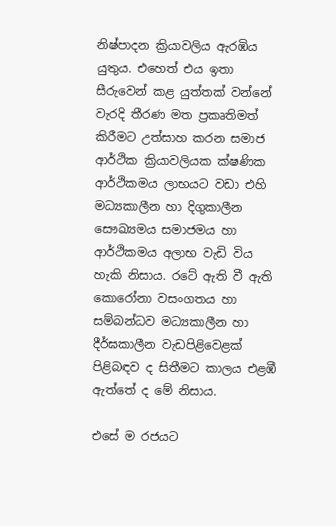නිෂ්පාදන ක්‍රියාවලිය ඇරඹිය යුතුය. එහෙත් එය ඉතා සීරුවෙන් කළ යුත්තක් වන්නේ වැරදි තීරණ මත ප්‍රකෘතිමත් කිරීමට උත්සාහ කරන සමාජ ආර්ථික ක්‍රියාවලියක ක්ෂණික  ආර්ථිකමය ලාභයට වඩා එහි මධ්‍යකාලීන හා දිගුකාලීන සෞඛ්‍යමය සමාජමය හා ආර්ථිකමය අලාභ වැඩි විය හැකි නිසාය. රටේ ඇති වී ඇති කොරෝනා වසංගතය හා සම්බන්ධව මධ්‍යකාලීන හා දීර්ඝකාලීන වැඩපිළිවෙළක් පිළිබඳව ද සිතීමට කාලය එළඹී ඇත්තේ ද මේ නිසාය.

එසේ ම රජයට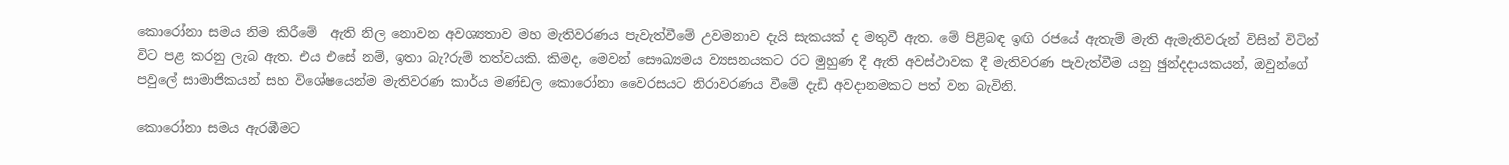කොරෝනා සමය නිම කිරීමේ  ඇති නිල නොවන අවශ්‍යතාව මහ මැතිවරණය පැවැත්වීමේ උවමනාව දැයි සැකයක් ද මතුවී ඇත. මේ පිළිබඳ ඉඟි රජයේ ඇතැම් මැති ඇමැතිවරුන් විසින් විටින් විට පළ කරනු ලැබ ඇත. එය එසේ නම්, ඉතා බැ?රුම් තත්වයකි. කිමද, මෙවන් සෞඛ්‍යමය ව්‍යසනයකට රට මුහුණ දී ඇති අවස්ථාවක දී මැතිවරණ පැවැත්වීම යනු ඡුන්දදායකයන්, ඔවුන්ගේ පවුලේ සාමාජිකයන් සහ විශේෂයෙන්ම මැතිවරණ කාර්ය මණ්ඩල කොරෝනා වෛරසයට නිරාවරණය වීමේ දැඩි අවදානමකට පත් වන බැවිනි.

කොරෝනා සමය ඇරඹීමට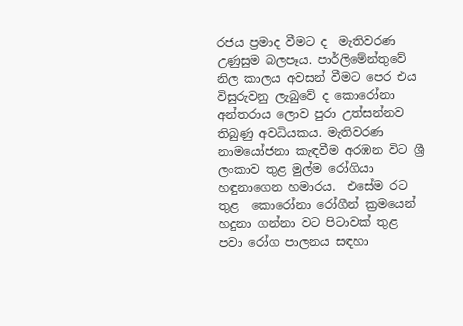රජය ප්‍රමාද වීමට ද  මැතිවරණ උණුසුම බලපෑය. පාර්ලිමේන්තුවේ නිල කාලය අවසන් වීමට පෙර එය විසුරුවනු ලැබුවේ ද කොරෝනා අන්තරාය ලොව පුරා උත්සන්නව තිබුණු අවධියකය. මැතිවරණ නාමයෝජනා කැඳවීම අරඹන විට ශ්‍රී ලංකාව තුළ මුල්ම රෝගියා හඳුනාගෙන හමාරය.  එසේම රට තුළ  කොරෝනා රෝගීන් ක්‍රමයෙන් හදුනා ගන්නා වට පිටාවක් තුළ පවා රෝග පාලනය සඳහා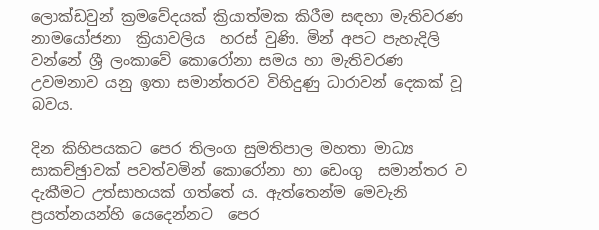ලොක්ඩවුන් ක්‍රමවේදයක් ක්‍රියාත්මක කිරීම සඳහා මැතිවරණ නාමයෝජනා  ක්‍රියාවලිය  හරස් වුණි. මින් අපට පැහැදිලි වන්නේ ශ්‍රී ලංකාවේ කොරෝනා සමය හා මැතිවරණ  උවමනාව යනු ඉතා සමාන්තරව විහිදුණු ධාරාවන් දෙකක් වූ බවය.

දින කිහිපයකට පෙර තිලංග සුමතිපාල මහතා මාධ්‍ය සාකච්ඡුාවක් පවත්වමින් කොරෝනා හා ඩෙංගු  සමාන්තර ව දැකීමට උත්සාහයක් ගත්තේ ය. ඇත්තෙන්ම මෙවැනි ප්‍රයත්නයන්හි යෙදෙන්නට  පෙර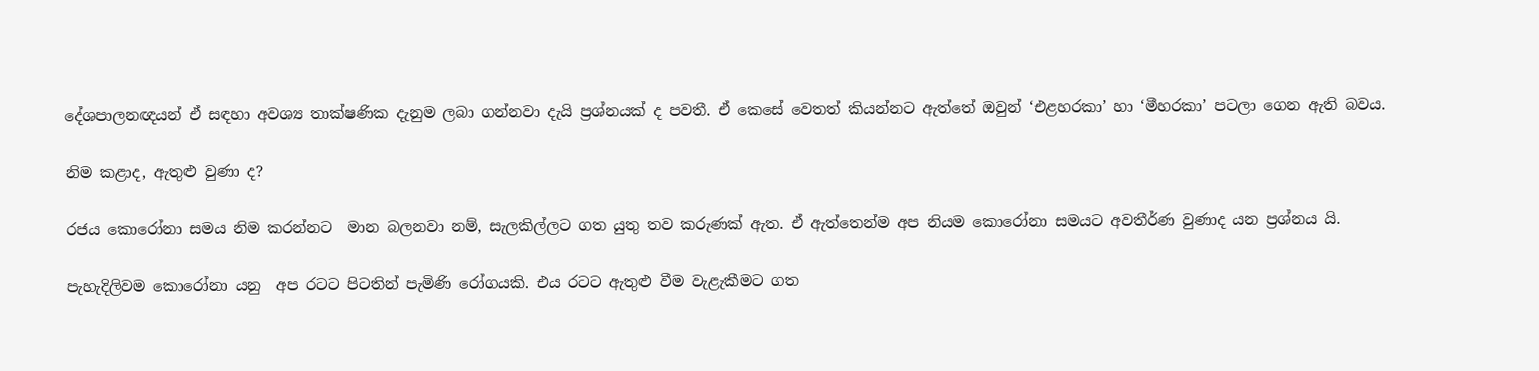දේශපාලනඥයන් ඒ සඳහා අවශ්‍ය තාක්ෂණික දැනුම ලබා ගන්නවා දැයි ප්‍රශ්නයක් ද පවතී. ඒ කෙසේ වෙතත් කියන්නට ඇත්තේ ඔවුන් ‘එළහරකා’ හා ‘මීහරකා’ පටලා ගෙන ඇති බවය.

නිම කළාද, ඇතුළු වුණා ද?

රජය කොරෝනා සමය නිම කරන්නට  මාන බලනවා නම්, සැලකිල්ලට ගත යුතු තව කරුණක් ඇත. ඒ ඇත්තෙන්ම අප නියම කොරෝනා සමයට අවතීර්ණ වුණාද යන ප්‍රශ්නය යි.

පැහැදිලිවම කොරෝනා යනු  අප රටට පිටතින් පැමිණි රෝගයකි. එය රටට ඇතුළු වීම වැළැකීමට ගත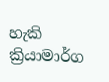හැකි ක්‍රියාමාර්ග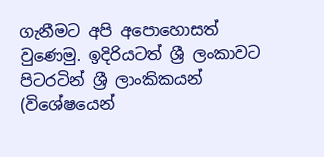ගැනීමට අපි අපොහොසත් වුණෙමු. ඉදිරියටත් ශ්‍රී ලංකාවට පිටරටින් ශ්‍රී ලාංකිකයන් (විශේෂයෙන්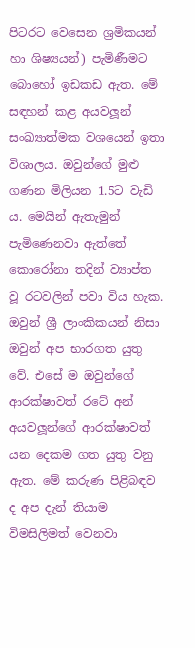පිටරට වෙසෙන ශ්‍රමිකයන් හා ශිෂ්‍යයන්) පැමිණීමට බොහෝ ඉඩකඩ ඇත. මේ සඳහන් කළ අයවලූන් සංඛ්‍යාත්මක වශයෙන් ඉතා විශාලය. ඔවුන්ගේ මුළු ගණන මිලියන 1.5ට වැඩි ය. මෙයින් ඇතැමුන් පැමිණෙනවා ඇත්තේ කොරෝනා තදින් ව්‍යාප්ත වූ රටවලින් පවා විය හැක. ඔවුන් ශ්‍රී ලාංකිකයන් නිසා ඔවුන් අප භාරගත යුතු වේ. එසේ ම ඔවුන්ගේ ආරක්ෂාවත් රටේ අන් අයවලූන්ගේ ආරක්ෂාවත්  යන දෙකම ගත යුතු වනු ඇත. මේ කරුණ පිළිබඳව ද අප දැන් තියාම විමසිලිමත් වෙනවා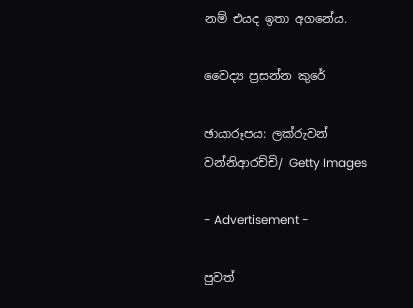නම් එයද ඉතා අගනේය.

වෛද්‍ය ප්‍රසන්න කුරේ

ඡායාරූපය: ලක්රුවන් වන්නිආරච්චි/ Getty Images

- Advertisement -

පුවත්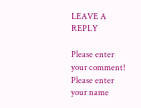LEAVE A REPLY

Please enter your comment!
Please enter your name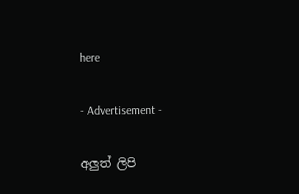here

- Advertisement -

අලුත් ලිපි